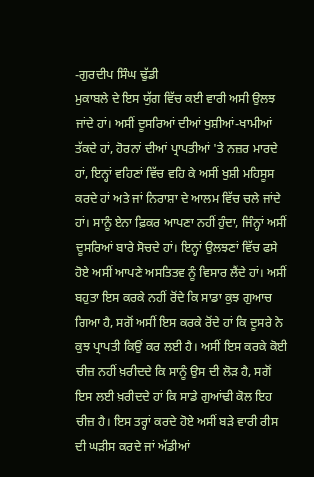-ਗੁਰਦੀਪ ਸਿੰਘ ਢੁੱਡੀ
ਮੁਕਾਬਲੇ ਦੇ ਇਸ ਯੁੱਗ ਵਿੱਚ ਕਈ ਵਾਰੀ ਅਸੀ ਉਲਝ ਜਾਂਦੇ ਹਾਂ। ਅਸੀਂ ਦੂਸਰਿਆਂ ਦੀਆਂ ਖੁਸ਼ੀਆਂ-ਖਾਮੀਆਂ ਤੱਕਦੇ ਹਾਂ, ਹੋਰਨਾਂ ਦੀਆਂ ਪ੍ਰਾਪਤੀਆਂ 'ਤੇ ਨਜ਼ਰ ਮਾਰਦੇ ਹਾਂ, ਇਨ੍ਹਾਂ ਵਹਿਣਾਂ ਵਿੱਚ ਵਹਿ ਕੇ ਅਸੀਂ ਖੁਸ਼ੀ ਮਹਿਸੂਸ ਕਰਦੇ ਹਾਂ ਅਤੇ ਜਾਂ ਨਿਰਾਸ਼ਾ ਦੇ ਆਲਮ ਵਿੱਚ ਚਲੇ ਜਾਂਦੇ ਹਾਂ। ਸਾਨੂੰ ਏਨਾ ਫ਼ਿਕਰ ਆਪਣਾ ਨਹੀਂ ਹੁੰਦਾ, ਜਿੰਨ੍ਹਾਂ ਅਸੀਂ ਦੂਸਰਿਆਂ ਬਾਰੇ ਸੋਚਦੇ ਹਾਂ। ਇਨ੍ਹਾਂ ਉਲਝਣਾਂ ਵਿੱਚ ਫਸੇ ਹੋਏ ਅਸੀਂ ਆਪਣੇ ਅਸਤਿਤਵ ਨੂੰ ਵਿਸਾਰ ਲੈਂਦੇ ਹਾਂ। ਅਸੀਂ ਬਹੁਤਾ ਇਸ ਕਰਕੇ ਨਹੀਂ ਰੋਂਦੇ ਕਿ ਸਾਡਾ ਕੁਝ ਗੁਆਚ ਗਿਆ ਹੈ, ਸਗੋਂ ਅਸੀਂ ਇਸ ਕਰਕੇ ਰੋਂਦੇ ਹਾਂ ਕਿ ਦੂਸਰੇ ਨੇ ਕੁਝ ਪ੍ਰਾਪਤੀ ਕਿਉਂ ਕਰ ਲਈ ਹੈ। ਅਸੀਂ ਇਸ ਕਰਕੇ ਕੋਈ ਚੀਜ਼ ਨਹੀਂ ਖ਼ਰੀਦਦੇ ਕਿ ਸਾਨੂੰ ਉਸ ਦੀ ਲੋੜ ਹੈ, ਸਗੋਂ ਇਸ ਲਈ ਖ਼ਰੀਦਦੇ ਹਾਂ ਕਿ ਸਾਡੇ ਗੁਆਂਢੀ ਕੋਲ ਇਹ ਚੀਜ਼ ਹੈ। ਇਸ ਤਰ੍ਹਾਂ ਕਰਦੇ ਹੋਏ ਅਸੀਂ ਬੜੇ ਵਾਰੀ ਰੀਸ ਦੀ ਘੜੀਸ ਕਰਦੇ ਜਾਂ ਅੱਡੀਆਂ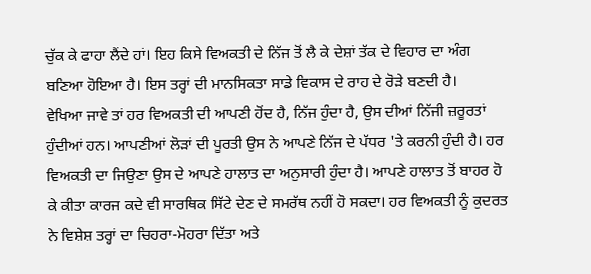ਚੁੱਕ ਕੇ ਫਾਹਾ ਲੈਂਦੇ ਹਾਂ। ਇਹ ਕਿਸੇ ਵਿਅਕਤੀ ਦੇ ਨਿੱਜ ਤੋਂ ਲੈ ਕੇ ਦੇਸ਼ਾਂ ਤੱਕ ਦੇ ਵਿਹਾਰ ਦਾ ਅੰਗ ਬਣਿਆ ਹੋਇਆ ਹੈ। ਇਸ ਤਰ੍ਹਾਂ ਦੀ ਮਾਨਸਿਕਤਾ ਸਾਡੇ ਵਿਕਾਸ ਦੇ ਰਾਹ ਦੇ ਰੋੜੇ ਬਣਦੀ ਹੈ।
ਵੇਖਿਆ ਜਾਵੇ ਤਾਂ ਹਰ ਵਿਅਕਤੀ ਦੀ ਆਪਣੀ ਹੋਂਦ ਹੈ, ਨਿੱਜ ਹੁੰਦਾ ਹੈ, ਉਸ ਦੀਆਂ ਨਿੱਜੀ ਜ਼ਰੂਰਤਾਂ ਹੁੰਦੀਆਂ ਹਨ। ਆਪਣੀਆਂ ਲੋੜਾਂ ਦੀ ਪੂਰਤੀ ਉਸ ਨੇ ਆਪਣੇ ਨਿੱਜ ਦੇ ਪੱਧਰ 'ਤੇ ਕਰਨੀ ਹੁੰਦੀ ਹੈ। ਹਰ ਵਿਅਕਤੀ ਦਾ ਜਿਉਣਾ ਉਸ ਦੇ ਆਪਣੇ ਹਾਲਾਤ ਦਾ ਅਨੁਸਾਰੀ ਹੁੰਦਾ ਹੈ। ਆਪਣੇ ਹਾਲਾਤ ਤੋਂ ਬਾਹਰ ਹੋ ਕੇ ਕੀਤਾ ਕਾਰਜ ਕਦੇ ਵੀ ਸਾਰਥਿਕ ਸਿੱਟੇ ਦੇਣ ਦੇ ਸਮਰੱਥ ਨਹੀਂ ਹੋ ਸਕਦਾ। ਹਰ ਵਿਅਕਤੀ ਨੂੰ ਕੁਦਰਤ ਨੇ ਵਿਸ਼ੇਸ਼ ਤਰ੍ਹਾਂ ਦਾ ਚਿਹਰਾ-ਮੋਹਰਾ ਦਿੱਤਾ ਅਤੇ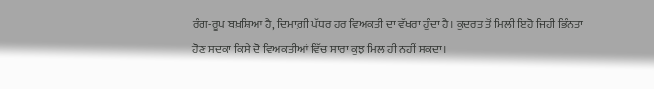ਰੰਗ-ਰੂਪ ਬਖ਼ਸ਼ਿਆ ਹੈ, ਦਿਮਾਗ਼ੀ ਪੱਧਰ ਹਰ ਵਿਅਕਤੀ ਦਾ ਵੱਖਰਾ ਹੁੰਦਾ ਹੈ। ਕੁਦਰਤ ਤੋਂ ਮਿਲੀ ਇਹੋ ਜਿਹੀ ਭਿੰਨਤਾ ਹੋਣ ਸਦਕਾ ਕਿਸੇ ਦੋ ਵਿਅਕਤੀਆਂ ਵਿੱਚ ਸਾਰਾ ਕੁਝ ਮਿਲ ਹੀ ਨਹੀਂ ਸਕਦਾ।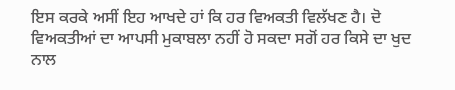ਇਸ ਕਰਕੇ ਅਸੀਂ ਇਹ ਆਖਦੇ ਹਾਂ ਕਿ ਹਰ ਵਿਅਕਤੀ ਵਿਲੱਖਣ ਹੈ। ਦੋ ਵਿਅਕਤੀਆਂ ਦਾ ਆਪਸੀ ਮੁਕਾਬਲਾ ਨਹੀਂ ਹੋ ਸਕਦਾ ਸਗੋਂ ਹਰ ਕਿਸੇ ਦਾ ਖੁਦ ਨਾਲ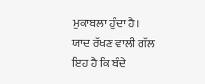ਮੁਕਾਬਲਾ ਹੁੰਦਾ ਹੈ।
ਯਾਦ ਰੱਖਣ ਵਾਲੀ ਗੱਲ ਇਹ ਹੈ ਕਿ ਬੰਦੇ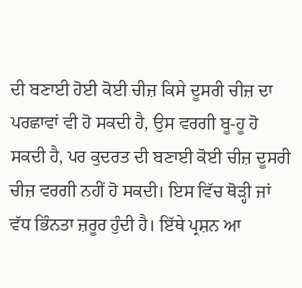ਦੀ ਬਣਾਈ ਹੋਈ ਕੋਈ ਚੀਜ਼ ਕਿਸੇ ਦੂਸਰੀ ਚੀਜ਼ ਦਾ ਪਰਛਾਵਾਂ ਵੀ ਹੋ ਸਕਦੀ ਹੈ, ਉਸ ਵਰਗੀ ਬੂ-ਹੂ ਹੋ ਸਕਦੀ ਹੈ, ਪਰ ਕੁਦਰਤ ਦੀ ਬਣਾਈ ਕੋਈ ਚੀਜ਼ ਦੂਸਰੀ ਚੀਜ਼ ਵਰਗੀ ਨਹੀਂ ਹੋ ਸਕਦੀ। ਇਸ ਵਿੱਚ ਥੋੜ੍ਹੀ ਜਾਂ ਵੱਧ ਭਿੰਨਤਾ ਜ਼ਰੂਰ ਹੁੰਦੀ ਹੈ। ਇੱਥੇ ਪ੍ਰਸ਼ਨ ਆ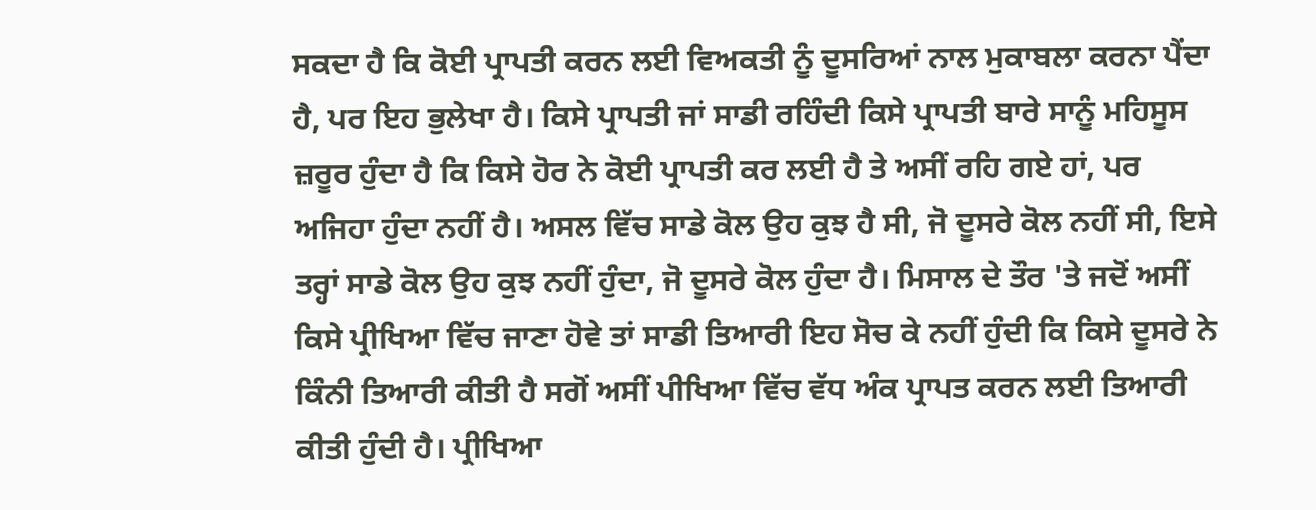ਸਕਦਾ ਹੈ ਕਿ ਕੋਈ ਪ੍ਰਾਪਤੀ ਕਰਨ ਲਈ ਵਿਅਕਤੀ ਨੂੰ ਦੂਸਰਿਆਂ ਨਾਲ ਮੁਕਾਬਲਾ ਕਰਨਾ ਪੈਂਦਾ ਹੈ, ਪਰ ਇਹ ਭੁਲੇਖਾ ਹੈ। ਕਿਸੇ ਪ੍ਰਾਪਤੀ ਜਾਂ ਸਾਡੀ ਰਹਿੰਦੀ ਕਿਸੇ ਪ੍ਰਾਪਤੀ ਬਾਰੇ ਸਾਨੂੰ ਮਹਿਸੂਸ ਜ਼ਰੂਰ ਹੁੰਦਾ ਹੈ ਕਿ ਕਿਸੇ ਹੋਰ ਨੇ ਕੋਈ ਪ੍ਰਾਪਤੀ ਕਰ ਲਈ ਹੈ ਤੇ ਅਸੀਂ ਰਹਿ ਗਏ ਹਾਂ, ਪਰ ਅਜਿਹਾ ਹੁੰਦਾ ਨਹੀਂ ਹੈ। ਅਸਲ ਵਿੱਚ ਸਾਡੇ ਕੋਲ ਉਹ ਕੁਝ ਹੈ ਸੀ, ਜੋ ਦੂਸਰੇ ਕੋਲ ਨਹੀਂ ਸੀ, ਇਸੇ ਤਰ੍ਹਾਂ ਸਾਡੇ ਕੋਲ ਉਹ ਕੁਝ ਨਹੀਂ ਹੁੰਦਾ, ਜੋ ਦੂਸਰੇ ਕੋਲ ਹੁੰਦਾ ਹੈ। ਮਿਸਾਲ ਦੇ ਤੌਰ 'ਤੇ ਜਦੋਂ ਅਸੀਂ ਕਿਸੇ ਪ੍ਰੀਖਿਆ ਵਿੱਚ ਜਾਣਾ ਹੋਵੇ ਤਾਂ ਸਾਡੀ ਤਿਆਰੀ ਇਹ ਸੋਚ ਕੇ ਨਹੀਂ ਹੁੰਦੀ ਕਿ ਕਿਸੇ ਦੂਸਰੇ ਨੇ ਕਿੰਨੀ ਤਿਆਰੀ ਕੀਤੀ ਹੈ ਸਗੋਂ ਅਸੀਂ ਪੀਖਿਆ ਵਿੱਚ ਵੱਧ ਅੰਕ ਪ੍ਰਾਪਤ ਕਰਨ ਲਈ ਤਿਆਰੀ ਕੀਤੀ ਹੁੰਦੀ ਹੈ। ਪ੍ਰੀਖਿਆ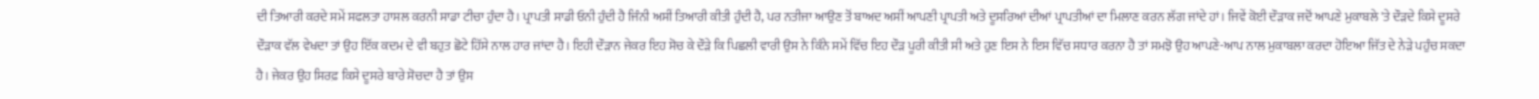ਦੀ ਤਿਆਰੀ ਕਰਦੇ ਸਮੇਂ ਸਫਲਤਾ ਹਾਸਲ ਕਰਨੀ ਸਾਡਾ ਟੀਚਾ ਹੁੰਦਾ ਹੈ। ਪ੍ਰਾਪਤੀ ਸਾਡੀ ਓਨੀ ਹੁੰਦੀ ਹੈ ਜਿੰਨੀ ਅਸੀਂ ਤਿਆਰੀ ਕੀਤੀ ਹੁੰਦੀ ਹੈ, ਪਰ ਨਤੀਜਾ ਆਉਣ ਤੋਂ ਬਾਅਦ ਅਸੀਂ ਆਪਣੀ ਪ੍ਰਾਪਤੀ ਅਤੇ ਦੂਸਰਿਆਂ ਦੀਆਂ ਪ੍ਰਾਪਤੀਆਂ ਦਾ ਮਿਲਾਣ ਕਰਨ ਲੱਗ ਜਾਂਦੇ ਹਾਂ। ਜਿਵੇਂ ਕੋਈ ਦੌੜਾਕ ਜਦੋਂ ਆਪਣੇ ਮੁਕਾਬਲੇ 'ਤੇ ਦੌੜਦੇ ਕਿਸੇ ਦੂਸਰੇ ਦੌੜਾਕ ਵੱਲ ਵੇਖਦਾ ਤਾਂ ਉਹ ਇੱਕ ਕਦਮ ਦੇ ਵੀ ਬਹੁਤ ਛੋਟੇ ਹਿੱਸੇ ਨਾਲ ਹਾਰ ਜਾਂਦਾ ਹੈ। ਇਹੀ ਦੌੜਾਨ ਜੇਕਰ ਇਹ ਸੋਚ ਕੇ ਦੌੜੇ ਕਿ ਪਿਛਲੀ ਵਾਰੀ ਉਸ ਨੇ ਕਿੰਨੇ ਸਮੇਂ ਵਿੱਚ ਇਹ ਦੌੜ ਪੂਰੀ ਕੀਤੀ ਸੀ ਅਤੇ ਹੁਣ ਇਸ ਨੇ ਇਸ ਵਿੱਚ ਸਧਾਰ ਕਰਨਾ ਹੈ ਤਾਂ ਸਮਝੋ ਉਹ ਆਪਣੇ-ਆਪ ਨਾਲ ਮੁਕਾਬਲਾ ਕਰਦਾ ਹੋਇਆ ਜਿੱਤ ਦੇ ਨੇੜੇ ਪਹੁੰਚ ਸਕਦਾ ਹੈ। ਜੇਕਰ ਉਹ ਸਿਰਫ਼ ਕਿਸੇ ਦੂਸਰੇ ਬਾਰੇ ਸੋਚਦਾ ਹੈ ਤਾਂ ਉਸ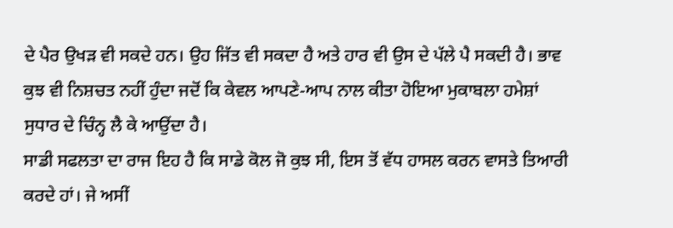ਦੇ ਪੈਰ ਉਖੜ ਵੀ ਸਕਦੇ ਹਨ। ਉਹ ਜਿੱਤ ਵੀ ਸਕਦਾ ਹੈ ਅਤੇ ਹਾਰ ਵੀ ਉਸ ਦੇ ਪੱਲੇ ਪੈ ਸਕਦੀ ਹੈ। ਭਾਵ ਕੁਝ ਵੀ ਨਿਸ਼ਚਤ ਨਹੀਂ ਹੁੰਦਾ ਜਦੋਂ ਕਿ ਕੇਵਲ ਆਪਣੇ-ਆਪ ਨਾਲ ਕੀਤਾ ਹੋਇਆ ਮੁਕਾਬਲਾ ਹਮੇਸ਼ਾਂ ਸੁਧਾਰ ਦੇ ਚਿੰਨ੍ਹ ਲੈ ਕੇ ਆਉਂਦਾ ਹੈ।
ਸਾਡੀ ਸਫਲਤਾ ਦਾ ਰਾਜ ਇਹ ਹੈ ਕਿ ਸਾਡੇ ਕੋਲ ਜੋ ਕੁਝ ਸੀ, ਇਸ ਤੋਂ ਵੱਧ ਹਾਸਲ ਕਰਨ ਵਾਸਤੇ ਤਿਆਰੀ ਕਰਦੇ ਹਾਂ। ਜੇ ਅਸੀਂ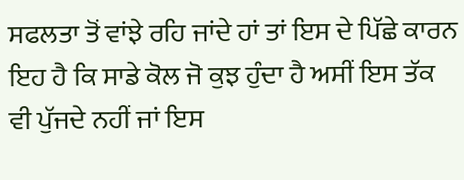ਸਫਲਤਾ ਤੋਂ ਵਾਂਝੇ ਰਹਿ ਜਾਂਦੇ ਹਾਂ ਤਾਂ ਇਸ ਦੇ ਪਿੱਛੇ ਕਾਰਨ ਇਹ ਹੈ ਕਿ ਸਾਡੇ ਕੋਲ ਜੋ ਕੁਝ ਹੁੰਦਾ ਹੈ ਅਸੀਂ ਇਸ ਤੱਕ ਵੀ ਪੁੱਜਦੇ ਨਹੀਂ ਜਾਂ ਇਸ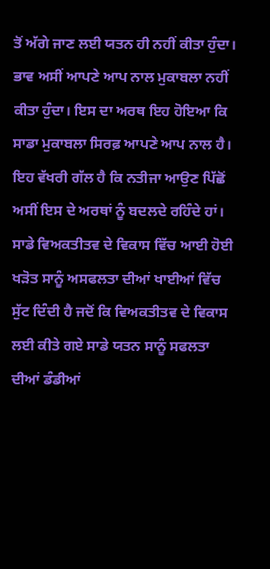ਤੋਂ ਅੱਗੇ ਜਾਣ ਲਈ ਯਤਨ ਹੀ ਨਹੀਂ ਕੀਤਾ ਹੁੰਦਾ। ਭਾਵ ਅਸੀਂ ਆਪਣੇ ਆਪ ਨਾਲ ਮੁਕਾਬਲਾ ਨਹੀਂ ਕੀਤਾ ਹੁੰਦਾ। ਇਸ ਦਾ ਅਰਥ ਇਹ ਹੋਇਆ ਕਿ ਸਾਡਾ ਮੁਕਾਬਲਾ ਸਿਰਫ਼ ਆਪਣੇ ਆਪ ਨਾਲ ਹੈ। ਇਹ ਵੱਖਰੀ ਗੱਲ ਹੈ ਕਿ ਨਤੀਜਾ ਆਉਣ ਪਿੱਛੋਂ ਅਸੀਂ ਇਸ ਦੇ ਅਰਥਾਂ ਨੂੰ ਬਦਲਦੇ ਰਹਿੰਦੇ ਹਾਂ। ਸਾਡੇ ਵਿਅਕਤੀਤਵ ਦੇ ਵਿਕਾਸ ਵਿੱਚ ਆਈ ਹੋਈ ਖੜੋਤ ਸਾਨੂੰ ਅਸਫਲਤਾ ਦੀਆਂ ਖਾਈਆਂ ਵਿੱਚ ਸੁੱਟ ਦਿੰਦੀ ਹੈ ਜਦੋਂ ਕਿ ਵਿਅਕਤੀਤਵ ਦੇ ਵਿਕਾਸ ਲਈ ਕੀਤੇ ਗਏ ਸਾਡੇ ਯਤਨ ਸਾਨੂੰ ਸਫਲਤਾ ਦੀਆਂ ਡੰਡੀਆਂ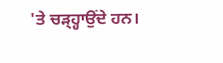'ਤੇ ਚੜ੍ਹ੍ਹਾਉਂਦੇ ਹਨ।